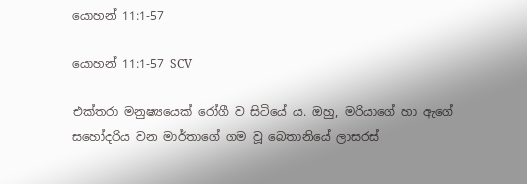යොහන් 11:1-57

යොහන් 11:1-57 SCV

එක්තරා මනුෂ්‍යයෙක් රෝගී ව සිටියේ ය. ඔහු, මරියාගේ හා ඇගේ සහෝදරිය වන මාර්තාගේ ගම වූ බෙතානියේ ලාසරස්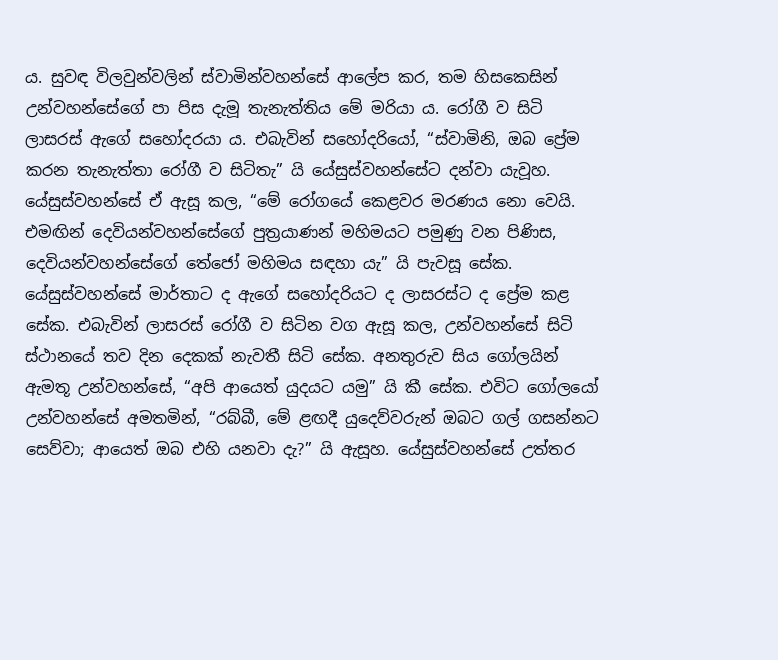ය. සුවඳ විලවුන්වලින් ස්වාමින්වහන්සේ ආලේප කර, තම හිසකෙසින් උන්වහන්සේගේ පා පිස දැමූ තැනැත්තිය මේ මරියා ය. රෝගී ව සිටි ලාසරස් ඇගේ සහෝදරයා ය. එබැවින් සහෝදරියෝ, “ස්වාමිනි, ඔබ ප්‍රේම කරන තැනැත්තා රෝගී ව සිටිතැ” යි යේසුස්වහන්සේට දන්වා යැවූහ. යේසුස්වහන්සේ ඒ ඇසූ කල, “මේ රෝගයේ කෙළවර මරණය නො වෙයි. එමඟින් දෙවියන්වහන්සේගේ පුත්‍රයාණන් මහිමයට පමුණු වන පිණිස, දෙවියන්වහන්සේගේ තේජෝ මහිමය සඳහා යැ” යි පැවසූ සේක. යේසුස්වහන්සේ මාර්තාට ද ඇගේ සහෝදරියට ද ලාසරස්ට ද ප්‍රේම කළ සේක. එබැවින් ලාසරස් රෝගී ව සිටින වග ඇසූ කල, උන්වහන්සේ සිටි ස්ථානයේ තව දින දෙකක් නැවතී සිටි සේක. අනතුරුව සිය ගෝලයින් ඇමතූ උන්වහන්සේ, “අපි ආයෙත් යුදයට යමු” යි කී සේක. එවිට ගෝලයෝ උන්වහන්සේ අමතමින්, “රබ්බී, මේ ළඟදී යුදෙව්වරුන් ඔබට ගල් ගසන්නට සෙව්වා; ආයෙත් ඔබ එහි යනවා දැ?” යි ඇසූහ. යේසුස්වහන්සේ උත්තර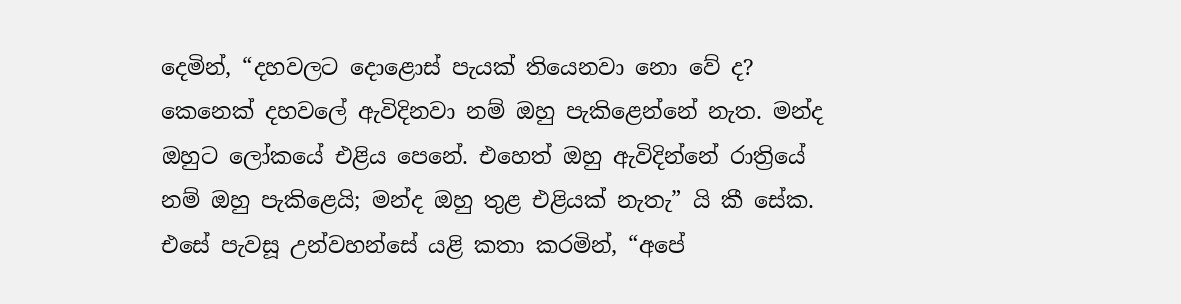දෙමින්, “දහවලට දොළොස් පැයක් තියෙනවා නො වේ ද? කෙනෙක් දහවලේ ඇවිදිනවා නම් ඔහු පැකිළෙන්නේ නැත. මන්ද ඔහුට ලෝකයේ එළිය පෙනේ. එහෙත් ඔහු ඇවිදින්නේ රාත්‍රියේ නම් ඔහු පැකිළෙයි; මන්ද ඔහු තුළ එළියක් නැතැ” යි කී සේක. එසේ පැවසූ උන්වහන්සේ යළි කතා කරමින්, “අපේ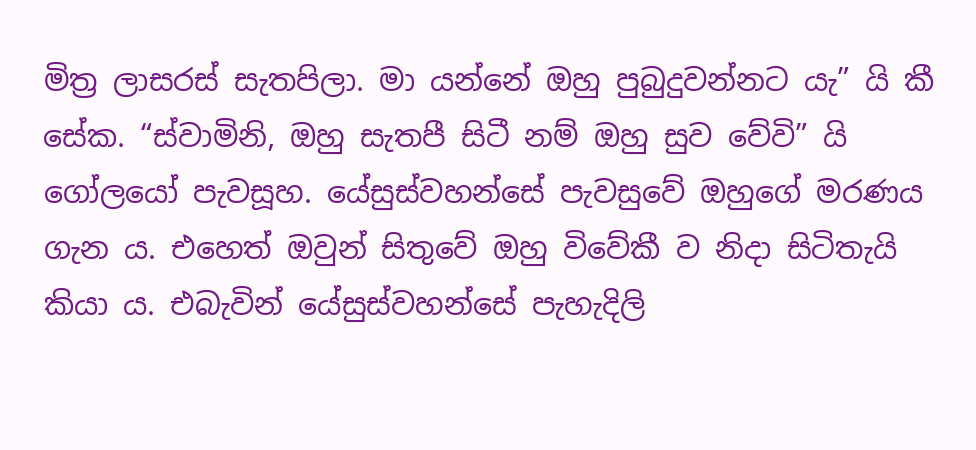මිත්‍ර ලාසරස් සැතපිලා. මා යන්නේ ඔහු පුබුදුවන්නට යැ” යි කී සේක. “ස්වාමිනි, ඔහු සැතපී සිටී නම් ඔහු සුව වේවි” යි ගෝලයෝ පැවසූහ. යේසුස්වහන්සේ පැවසුවේ ඔහුගේ මරණය ගැන ය. එහෙත් ඔවුන් සිතුවේ ඔහු විවේකී ව නිදා සිටිතැයි කියා ය. එබැවින් යේසුස්වහන්සේ පැහැදිලි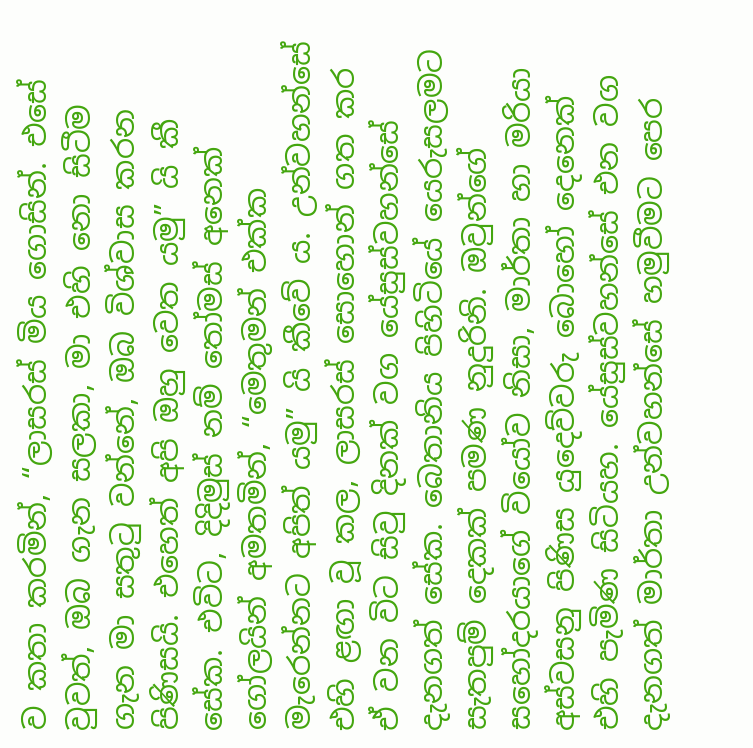ව කතා කරමින්, “ලාසරස් මිය ගොසින්. එසේ වුවත්, ඔබ ගැන සලකා, මා එහි නො සිටීම ගැන මා සතුටු වන්නේ, ඔබ විශ්වාස කරන පිණිසයි. එහෙත් අපි ඔහු වෙත යමු” යි කී සේක. එවිට, දිදිමුස් නම් තෝමස් අනෙක් ගෝලයින් අමතමින්, “මෙතුමන් එක්ක මැරෙන්නට අපිත් යමු” යි කීවේ ය. උන්වහන්සේ එහි ළඟා වූ කල, ලාසරස් සොහොන් ගත කර ඒ වන විට සිවු දිනක් වග යේසුස්වහන්සේ දැනගත් සේක. බෙතානිය පිහිටියේ යෙරුසලමට සැතපුම් දෙකක් පමණ නුදුරිනි. ඔවුන්ගේ සහෝදරයාගේ වියෝව නිසා, මාර්තා හා මරියා අස්වසනු පිණිස යුදෙව්වරු බොහෝ දෙනෙක් එහි පැමිණ සිටියහ. යේසුස්වහන්සේ එන වග දැනගත් මාර්තා උන්වහන්සේ හමුවීමට පෙර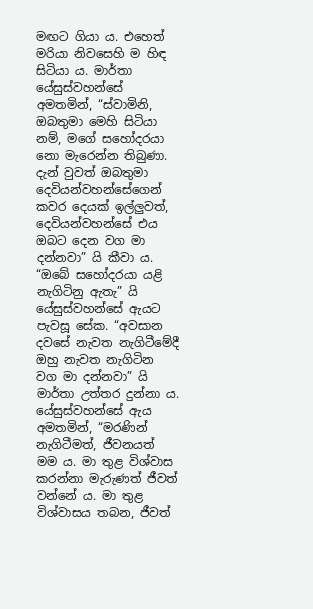මඟට ගියා ය. එහෙත් මරියා නිවසෙහි ම හිඳ සිටියා ය. මාර්තා යේසුස්වහන්සේ අමතමින්, “ස්වාමිනි, ඔබතුමා මෙහි සිටියා නම්, මගේ සහෝදරයා නො මැරෙන්න තිබුණා. දැන් වුවත් ඔබතුමා දෙවියන්වහන්සේගෙන් කවර දෙයක් ඉල්ලුවත්, දෙවියන්වහන්සේ එය ඔබට දෙන වග මා දන්නවා” යි කීවා ය. “ඔබේ සහෝදරයා යළි නැගිටිනු ඇතැ” යි යේසුස්වහන්සේ ඇයට පැවසූ සේක. “අවසාන දවසේ නැවත නැගිටීමේදී ඔහු නැවත නැගිටින වග මා දන්නවා” යි මාර්තා උත්තර දුන්නා ය. යේසුස්වහන්සේ ඇය අමතමින්, “මරණින් නැගිටීමත්, ජීවනයත් මම ය. මා තුළ විශ්වාස කරන්නා මැරුණත් ජීවත් වන්නේ ය. මා තුළ විශ්වාසය තබන, ජීවත්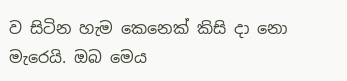ව සිටින හැම කෙනෙක් කිසි දා නො මැරෙයි. ඔබ මෙය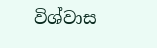විශ්වාස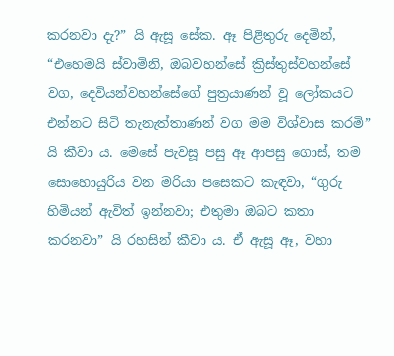කරනවා දැ?” යි ඇසූ සේක. ඈ පිළිතුරු දෙමින්, “එහෙමයි ස්වාමිනි, ඔබවහන්සේ ක්‍රිස්තුස්වහන්සේ වග, දෙවියන්වහන්සේගේ පුත්‍රයාණන් වූ ලෝකයට එන්නට සිටි තැනැත්තාණන් වග මම විශ්වාස කරමි” යි කීවා ය. මෙසේ පැවසූ පසු ඈ ආපසු ගොස්, තම සොහොයුරිය වන මරියා පසෙකට කැඳවා, “ගුරු හිමියන් ඇවිත් ඉන්නවා; එතුමා ඔබට කතා කරනවා” යි රහසින් කීවා ය. ඒ ඇසූ ඈ, වහා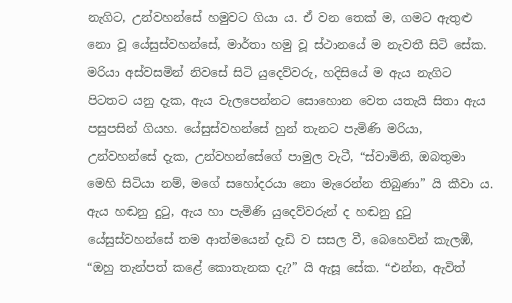නැගිට, උන්වහන්සේ හමුවට ගියා ය. ඒ වන තෙක් ම, ගමට ඇතුළු නො වූ යේසුස්වහන්සේ, මාර්තා හමු වූ ස්ථානයේ ම නැවතී සිටි සේක. මරියා අස්වසමින් නිවසේ සිටි යුදෙව්වරු, හදිසියේ ම ඇය නැගිට පිටතට යනු දැක, ඇය වැලපෙන්නට සොහොන වෙත යතැයි සිතා ඇය පසුපසින් ගියහ. යේසුස්වහන්සේ හුන් තැනට පැමිණි මරියා, උන්වහන්සේ දැක, උන්වහන්සේගේ පාමුල වැටී, “ස්වාමිනි, ඔබතුමා මෙහි සිටියා නම්, මගේ සහෝදරයා නො මැරෙන්න තිබුණා” යි කීවා ය. ඇය හඬනු දුටු, ඇය හා පැමිණි යුදෙව්වරුන් ද හඬනු දුටු යේසුස්වහන්සේ තම ආත්මයෙන් දැඩි ව සසල වී, බෙහෙවින් කැලඹී, “ඔහු තැන්පත් කළේ කොතැනක දැ?” යි ඇසූ සේක. “එන්න, ඇවිත්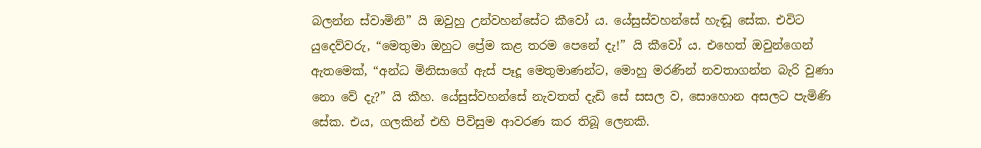බලන්න ස්වාමිනි” යි ඔවුහු උන්වහන්සේට කීවෝ ය. යේසුස්වහන්සේ හැඬූ සේක. එවිට යුදෙව්වරු, “මෙතුමා ඔහුට ප්‍රේම කළ තරම පෙනේ දැ!” යි කීවෝ ය. එහෙත් ඔවුන්ගෙන් ඇතමෙක්, “අන්ධ මිනිසාගේ ඇස් පෑදූ මෙතුමාණන්ට, මොහු මරණින් නවතාගන්න බැරි වුණා නො වේ දැ?” යි කීහ. යේසුස්වහන්සේ නැවතත් දැඩි සේ සසල ව, සොහොන අසලට පැමිණි සේක. එය, ගලකින් එහි පිවිසුම ආවරණ කර තිබූ ලෙනකි.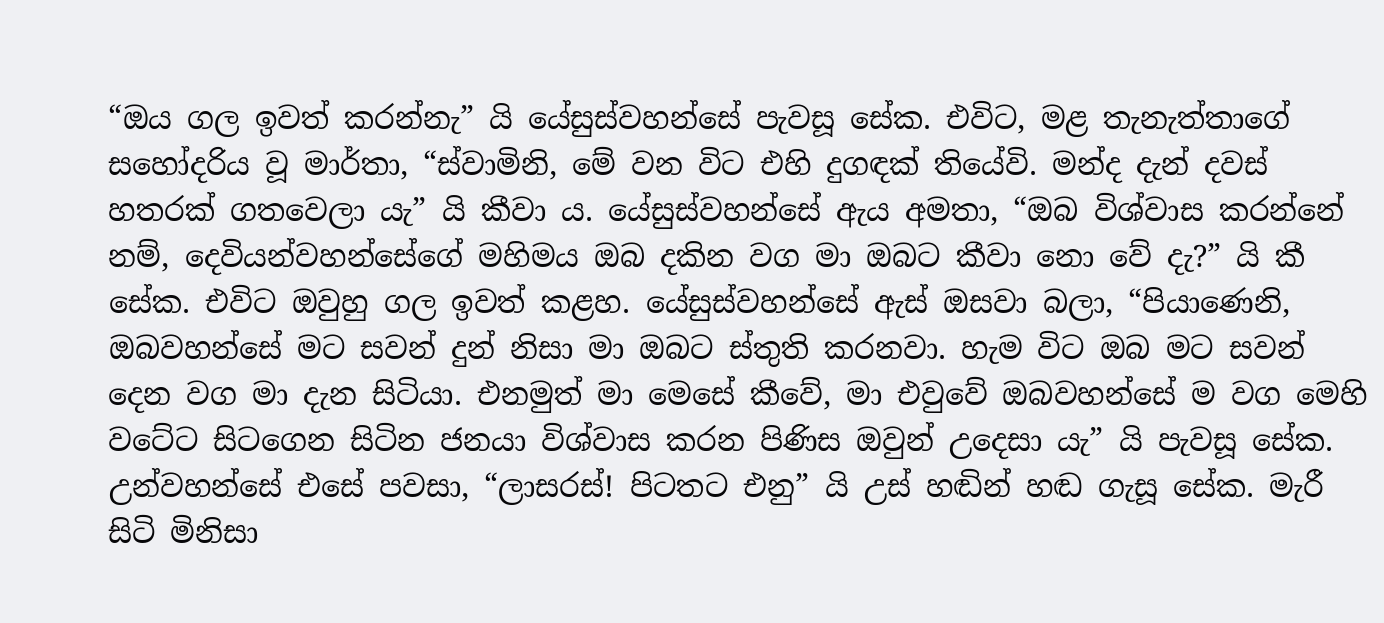“ඔය ගල ඉවත් කරන්නැ” යි යේසුස්වහන්සේ පැවසූ සේක. එවිට, මළ තැනැත්තාගේ සහෝදරිය වූ මාර්තා, “ස්වාමිනි, මේ වන විට එහි දුගඳක් තියේවි. මන්ද දැන් දවස් හතරක් ගතවෙලා යැ” යි කීවා ය. යේසුස්වහන්සේ ඇය අමතා, “ඔබ විශ්වාස කරන්නේ නම්, දෙවියන්වහන්සේගේ මහිමය ඔබ දකින වග මා ඔබට කීවා නො වේ දැ?” යි කී සේක. එවිට ඔවුහු ගල ඉවත් කළහ. යේසුස්වහන්සේ ඇස් ඔසවා බලා, “පියාණෙනි, ඔබවහන්සේ මට සවන් දුන් නිසා මා ඔබට ස්තුති කරනවා. හැම විට ඔබ මට සවන් දෙන වග මා දැන සිටියා. එනමුත් මා මෙසේ කීවේ, මා එවුවේ ඔබවහන්සේ ම වග මෙහි වටේට සිටගෙන සිටින ජනයා විශ්වාස කරන පිණිස ඔවුන් උදෙසා යැ” යි පැවසූ සේක. උන්වහන්සේ එසේ පවසා, “ලාසරස්! පිටතට එනු” යි උස් හඬින් හඬ ගැසූ සේක. මැරී සිටි මිනිසා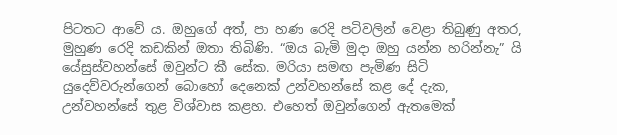පිටතට ආවේ ය. ඔහුගේ අත්, පා හණ රෙදි පටිවලින් වෙළා තිබුණු අතර, මුහුණ රෙදි කඩකින් ඔතා තිබිණි. “ඔය බැමි මුදා ඔහු යන්න හරින්නැ” යි යේසුස්වහන්සේ ඔවුන්ට කී සේක. මරියා සමඟ පැමිණ සිටි යුදෙව්වරුන්ගෙන් බොහෝ දෙනෙක් උන්වහන්සේ කළ දේ දැක, උන්වහන්සේ තුළ විශ්වාස කළහ. එහෙත් ඔවුන්ගෙන් ඇතමෙක්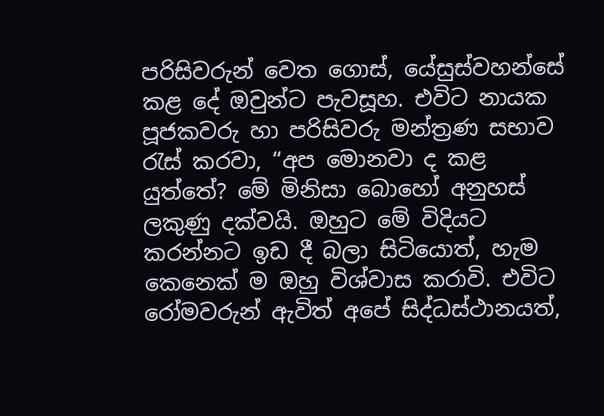පරිසිවරුන් වෙත ගොස්, යේසුස්වහන්සේ කළ දේ ඔවුන්ට පැවසූහ. එවිට නායක පූජකවරු හා පරිසිවරු මන්ත්‍රණ සභාව රැස් කරවා, “අප මොනවා ද කළ යුත්තේ? මේ මිනිසා බොහෝ අනුහස් ලකුණු දක්වයි. ඔහුට මේ විදියට කරන්නට ඉඩ දී බලා සිටියොත්, හැම කෙනෙක් ම ඔහු විශ්වාස කරාවි. එවිට රෝමවරුන් ඇවිත් අපේ සිද්ධස්ථානයත්,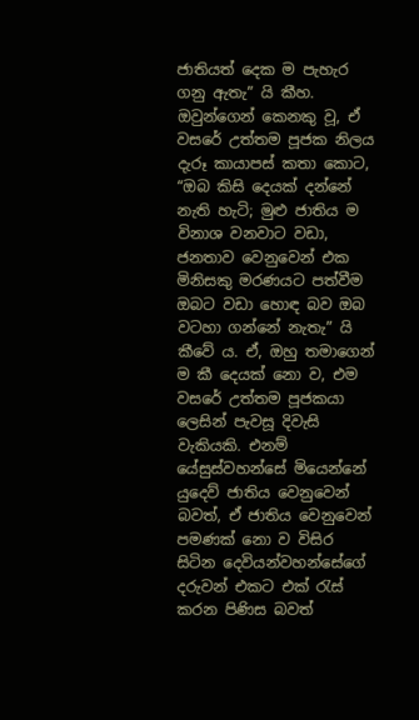ජාතියත් දෙක ම පැහැර ගනු ඇතැ” යි කීහ. ඔවුන්ගෙන් කෙනකු වූ, ඒ වසරේ උත්තම පූජක නිලය දැරූ කායාපස් කතා කොට, “ඔබ කිසි දෙයක් දන්නේ නැති හැටි; මුළු ජාතිය ම විනාශ වනවාට වඩා, ජනතාව වෙනුවෙන් එක මිනිසකු මරණයට පත්වීම ඔබට වඩා හොඳ බව ඔබ වටහා ගන්නේ නැතැ” යි කීවේ ය. ඒ, ඔහු තමාගෙන් ම කී දෙයක් නො ව, එම වසරේ උත්තම පූජකයා ලෙසින් පැවසූ දිවැසි වැකියකි. එනම් යේසුස්වහන්සේ මියෙන්නේ යුදෙව් ජාතිය වෙනුවෙන් බවත්, ඒ ජාතිය වෙනුවෙන් පමණක් නො ව විසිර සිටින දෙවියන්වහන්සේගේ දරුවන් එකට එක් රැස් කරන පිණිස බවත්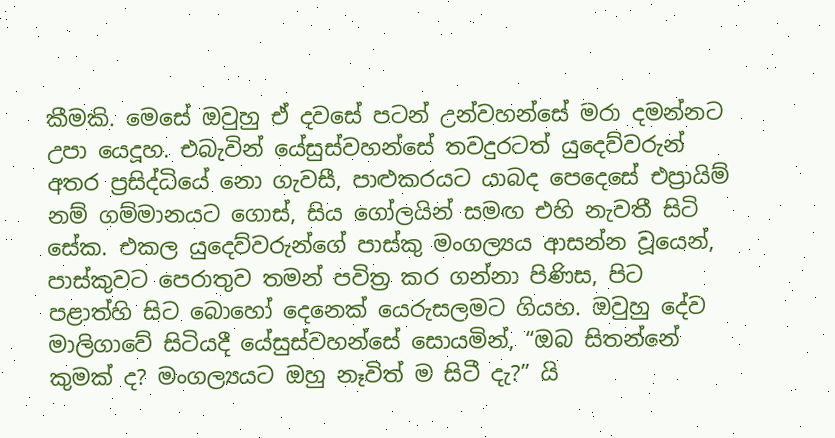කීමකි. මෙසේ ඔවුහු ඒ දවසේ පටන් උන්වහන්සේ මරා දමන්නට උපා යෙදූහ. එබැවින් යේසුස්වහන්සේ තවදුරටත් යුදෙව්වරුන් අතර ප්‍රසිද්ධියේ නො ගැවසී, පාළුකරයට යාබද පෙදෙසේ එප්‍රායිම් නම් ගම්මානයට ගොස්, සිය ගෝලයින් සමඟ එහි නැවතී සිටි සේක. එකල යුදෙව්වරුන්ගේ පාස්කු මංගල්‍යය ආසන්න වූයෙන්, පාස්කුවට පෙරාතුව තමන් පවිත්‍ර කර ගන්නා පිණිස, පිට පළාත්හි සිට බොහෝ දෙනෙක් යෙරුසලමට ගියහ. ඔවුහු දේව මාලිගාවේ සිටියදී යේසුස්වහන්සේ සොයමින්, “ඔබ සිතන්නේ කුමක් ද? මංගල්‍යයට ඔහු නෑවිත් ම සිටී දැ?” යි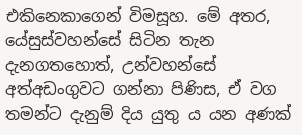එකිනෙකාගෙන් විමසූහ. මේ අතර, යේසුස්වහන්සේ සිටින තැන දැනගතහොත්, උන්වහන්සේ අත්අඩංගුවට ගන්නා පිණිස, ඒ වග තමන්ට දැනුම් දිය යුතු ය යන අණක්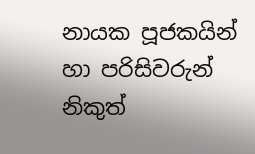නායක පූජකයින් හා පරිසිවරුන් නිකුත්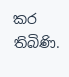කර තිබිණි.